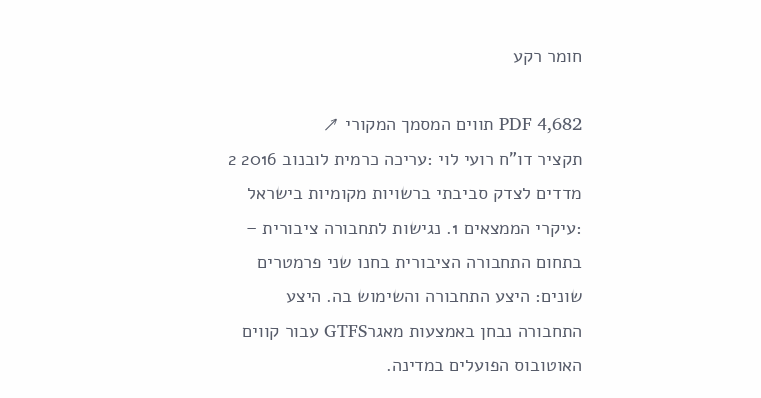חומר רקע

PDF 4,682 תווים המסמך המקורי ↗
תקציר דו"ח רועי לוי :עריכה כרמית לובנוב 2016 2 מדדים לצדק סביבתי ברשויות מקומיות בישראל :עיקרי הממצאים 1. נגישות לתחבורה ציבורית – בתחום התחבורה הציבורית בחנו שני פרמטרים שונים: היצע התחבורה והשימוש בה. היצע התחבורה נבחן באמצעות מאגרGTFS עבור קווים האוטובוס הפועלים במדינה.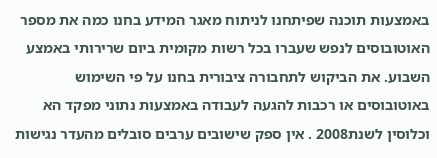באמצעות תוכנה שפיתחנו לניתוח מאגר המידע בחנו כמה את מספר האוטובוסים לנפש שעברו בכל רשות מקומית ביום שרירותי באמצע השבוע. את הביקוש לתחבורה ציבורית בחנו על פי השימוש באוטובוסים או רכבות להגעה לעבודה באמצעות נתוני מפקד הא וכלוסין לשנת2008 . אין ספק שישובים ערבים סובלים מהעדר נגישות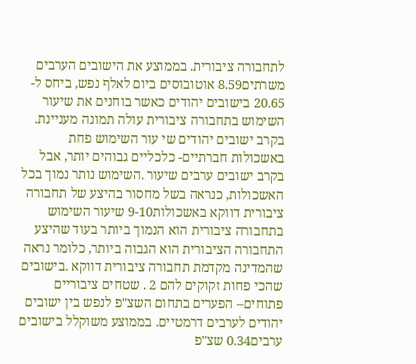לתחבורה ציבורית. בממוצע את הישובים הערבים משרתים8.59 אוטובוסים ביום לאלף נפש, ביחס ל- 20.65 בישובים יהודים כאשר בוחנים את שיעור השימוש בתחבורה ציבורית עולה תמונה מעניינת. בקרב ישובים יהודים שי עור השימוש פחת באשכולות חברתיים- כלכליים גבוהים יותר, אבל בקרב ישובים ערבים שיעור .השימוש נותר נמוך בכל האשכולות, כנראה בשל מחסור בהיצע של תחבורה ציבורית דווקא באשכולות9-10 שיעור השימוש בתחבורה ציבורית הוא הנמוך ביותר בעוד שהיצע התחבורה הציבורית הוא הגבוה ביותר, כלומר נראה שהמדינה מקדמת תחבורה ציבורית דווקא .בישובים שהכי פחות זקוקים להם 2 . שטחים ציבוריים פתוחים– הפערים בתחום השצ"פ לנפש בין ישובים יהודים לערבים דרמטיים. בממוצע משוקלל בישובים ערבים0.34 שצ"פ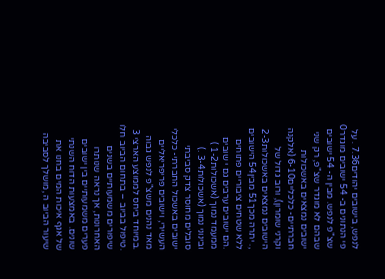לנפש, בישובים יהודים7.36 . על פי הנתונים ב- 54 ישובים מוגדר0 שצ"פ לנפש. מבין ה- 54 ישובים שבהם לא מוגדר שצ"פ, רק שני ישובים נמצאים באשכולות חברתיים- כלכליים6-10 (אלקנה וקרני שומרון), ורוב גדול של הישובים נמצאים באשכולות2-3 ,. יתרה מכך51 מבין54 הישובים ללא שטחים ציבוריים פתוחים .הם ישובים ערבים גם י שובים ממעמד נמוך (אשכולות1-2 ) ובינוני נמוך (אשכולות3-4 .) סובלים מחוסר צדק סביבתי ישובים באשכול החברתי- כלכלי העשירי, וישובים פריפריאליים מאד נהנים משצ"פ לנפש גבוה .במיוחד ביחס לממוצע הארצי 3 .טיפול בביוב – בתחום הביוב חלו שיפורים משמעותיים בשנים האחרונות, אך נראה שנותרו פערים משמעותיים בין ישובים שונים. באמצעות הדוח השנתי של אגף איכות המים בחנו את שיעור הביוב ה ,מושלך לסביבה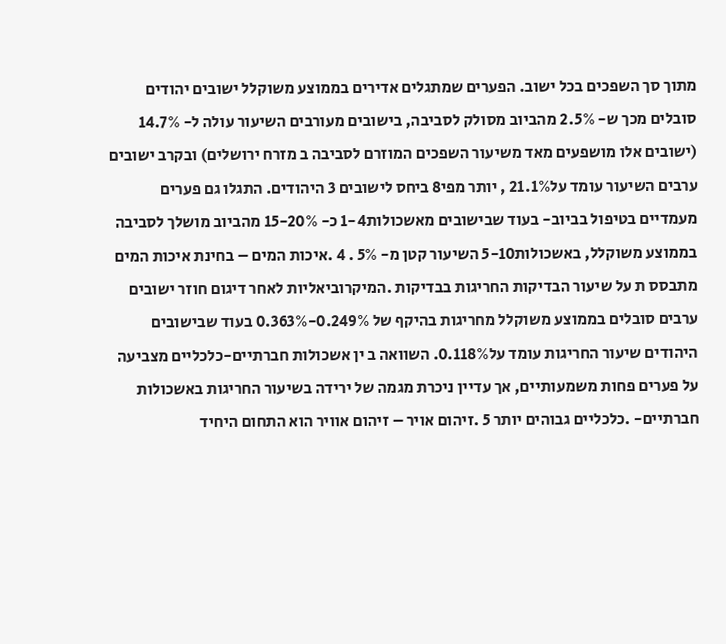מתוך סך השפכים בכל ישוב. הפערים שמתגלים אדירים בממוצע משוקלל ישובים יהודים סובלים מכך ש- 2.5% מהביוב מסולק לסביבה, בישובים מעורבים השיעור עולה ל- 14.7% (ישובים אלו מושפעים מאד משיעור השפכים המוזרם לסביבה ב מזרח ירושלים) ובקרב ישובים ערבים השיעור עומד על21.1% , יותר מפי8 ביחס לישובים 3 היהודים. התגלו גם פערים מעמדיים בטיפול בביוב- בעוד שבישובים מאשכולות1-4 כ- 15-20% מהביוב מושלך לסביבה בממוצע משוקלל, באשכולות5-10 השיעור קטן מ- 5% . 4 .איכות המים – בחינת איכות המים מתבסס ת על שיעור הבדיקות החריגות בבדיקות .המיקרוביאליות לאחר דיגום חוזר ישובים ערבים סובלים בממוצע משוקלל מחריגות בהיקף של 0.249%-0.363% בעוד שבישובים היהודים שיעור החריגות עומד על0.118%. השוואה ב ין אשכולות חברתיים-כלכליים מצביעה על פערים פחות משמעותיים, אך עדיין ניכרת מגמה של ירידה בשיעור החריגות באשכולות חברתיים- .כלכליים גבוהים יותר 5 .זיהום אויר – זיהום אוויר הוא התחום היחיד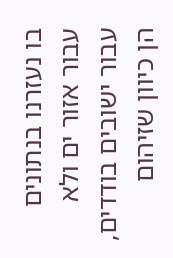בו נעזרנו בנתונים עבור אזור ים ולא עבור ישובים בודדים, הן כיוון שזיהום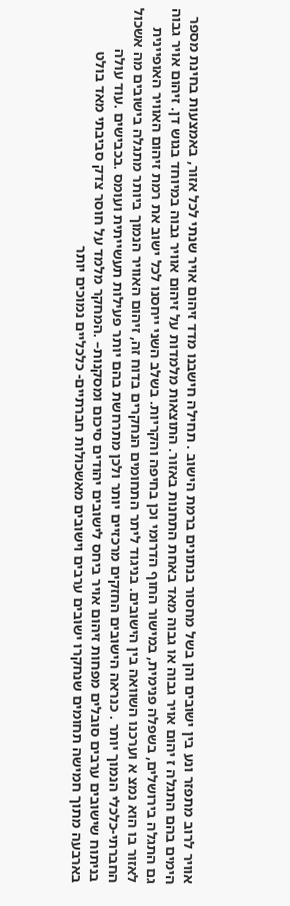אוויר לרוב מתפזר ונע בין ישובים והן בשל מחסור בנתונים ברמת הישוב . תחילה חישבנו מדד זיהום אויר שנתי לכל אזור, באמצעות בחינת מספר הימים בהם התגלה ז יהום אויר גבוה או גבוה מאד באחת התחנות באזור. התוצאות מלמדות על זיהום אוויר גבוה במיוחד בגוש דן. זיהום אויר גבוה גם התגלה בירושלים, בשפלה פנימית, במישור החוף הדרומי וכן בחיפה והקריות. בשלב השני ייחסנו לכל ישוב את רמת זיהום האוויר האופיינית לאזור בו הוא נמצ א וערכנו השוואה בין הישובים. בניגוד ליתר התחומים הנחקרים בדוח זה, זיהום האוויר הנמוך ביותר מתגלה בישובים מה אשכול החברתי-כלכלי הנמוך יותר . כנראה הישובים החזקים מרכזיים יותר ולכן מתרחשת בהם יותר פעילות תעשייתית ועומס .בכבישים .עוד עולה בניתוח שישובים ערבים סובלים מפחות זיהום אויר ביחס לישובים יהודים סיכום ומסקנות– .המחקר מלמד על חוסר צדק סביבתי מאד בולט בארבעה מתוך חמישה תחומים שנחקרו ישובים ערבים וישובים מאשכולות חברתיים- כלכליים נמוכים יותר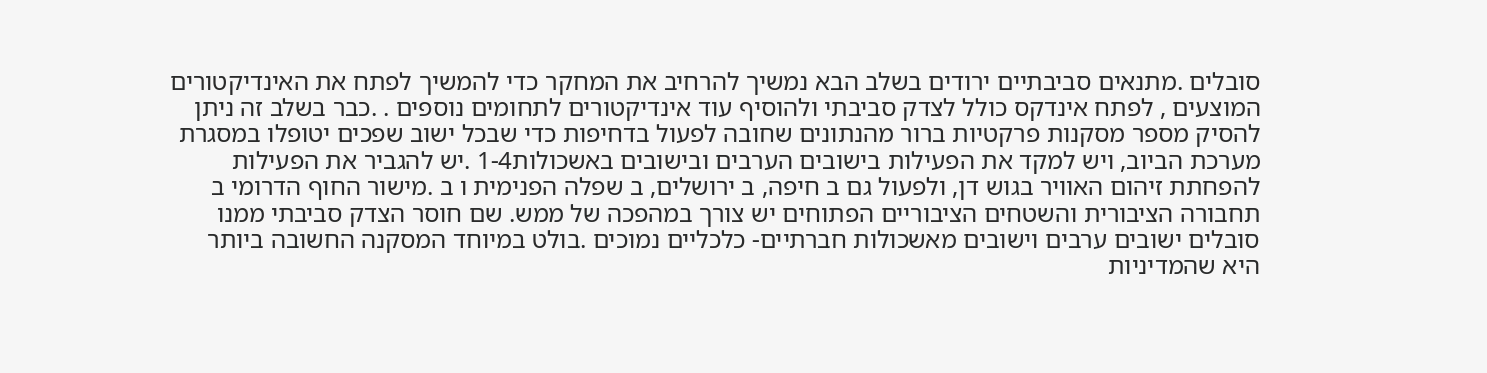סובלים .מתנאים סביבתיים ירודים בשלב הבא נמשיך להרחיב את המחקר כדי להמשיך לפתח את האינדיקטורים המוצעים , לפתח אינדקס כולל לצדק סביבתי ולהוסיף עוד אינדיקטורים לתחומים נוספים . .כבר בשלב זה ניתן להסיק מספר מסקנות פרקטיות ברור מהנתונים שחובה לפעול בדחיפות כדי שבכל ישוב שפכים יטופלו במסגרת מערכת הביוב, ויש למקד את הפעילות בישובים הערבים ובישובים באשכולות1-4 .יש להגביר את הפעילות להפחתת זיהום האוויר בגוש דן, ולפעול גם ב חיפה, ב ירושלים, ב שפלה הפנימית ו ב .מישור החוף הדרומי ב תחבורה הציבורית והשטחים הציבוריים הפתוחים יש צורך במהפכה של ממש. שם חוסר הצדק סביבתי ממנו סובלים ישובים ערבים וישובים מאשכולות חברתיים- כלכליים נמוכים .בולט במיוחד המסקנה החשובה ביותר היא שהמדיניות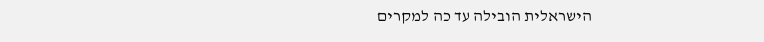הישראלית הובילה עד כה למקרים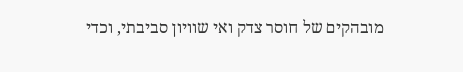מובהקים של חוסר צדק ואי שוויון סביבתי, וכדי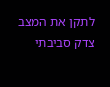לתקן את המצב צדק סביבתי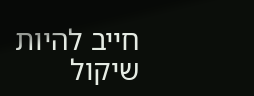חייב להיות שיקול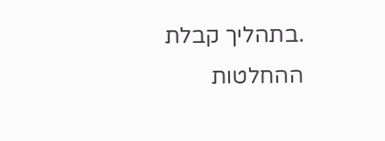.בתהליך קבלת ההחלטות